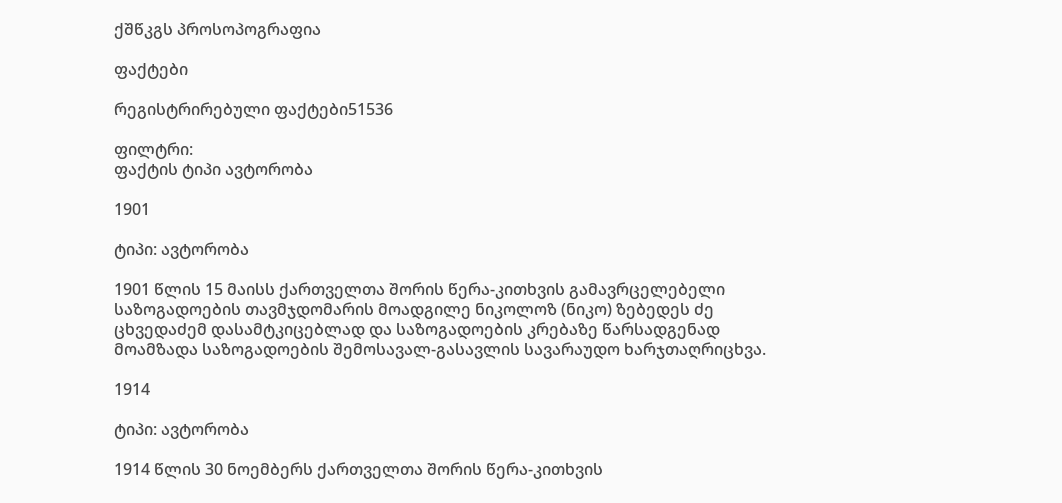ქშწკგს პროსოპოგრაფია

ფაქტები

რეგისტრირებული ფაქტები51536

ფილტრი:
ფაქტის ტიპი ავტორობა

1901

ტიპი: ავტორობა

1901 წლის 15 მაისს ქართველთა შორის წერა-კითხვის გამავრცელებელი საზოგადოების თავმჯდომარის მოადგილე ნიკოლოზ (ნიკო) ზებედეს ძე ცხვედაძემ დასამტკიცებლად და საზოგადოების კრებაზე წარსადგენად მოამზადა საზოგადოების შემოსავალ-გასავლის სავარაუდო ხარჯთაღრიცხვა.

1914

ტიპი: ავტორობა

1914 წლის 30 ნოემბერს ქართველთა შორის წერა-კითხვის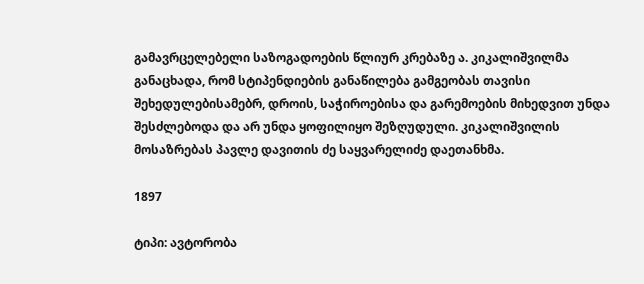გამავრცელებელი საზოგადოების წლიურ კრებაზე ა. კიკალიშვილმა განაცხადა, რომ სტიპენდიების განაწილება გამგეობას თავისი შეხედულებისამებრ, დროის, საჭიროებისა და გარემოების მიხედვით უნდა შესძლებოდა და არ უნდა ყოფილიყო შეზღუდული. კიკალიშვილის მოსაზრებას პავლე დავითის ძე საყვარელიძე დაეთანხმა.

1897

ტიპი: ავტორობა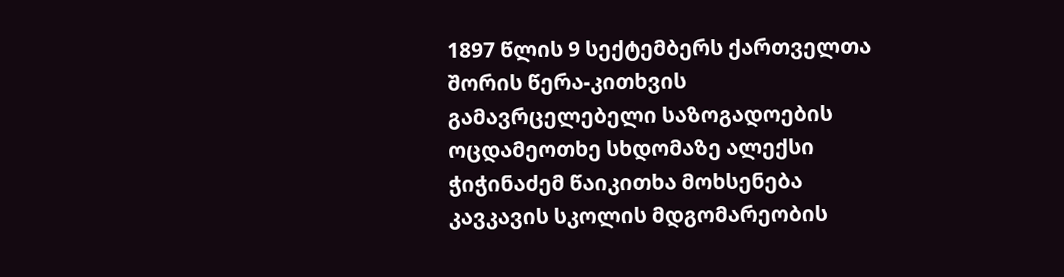1897 წლის 9 სექტემბერს ქართველთა შორის წერა-კითხვის გამავრცელებელი საზოგადოების ოცდამეოთხე სხდომაზე ალექსი ჭიჭინაძემ წაიკითხა მოხსენება კავკავის სკოლის მდგომარეობის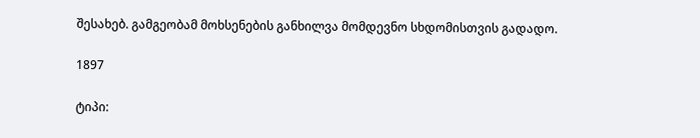შესახებ. გამგეობამ მოხსენების განხილვა მომდევნო სხდომისთვის გადადო.

1897

ტიპი: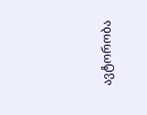ავტორობა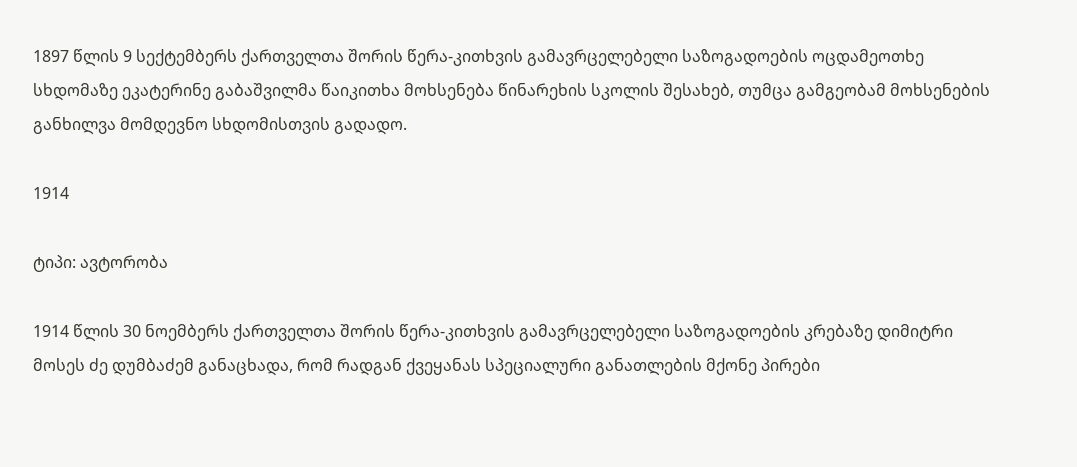1897 წლის 9 სექტემბერს ქართველთა შორის წერა-კითხვის გამავრცელებელი საზოგადოების ოცდამეოთხე სხდომაზე ეკატერინე გაბაშვილმა წაიკითხა მოხსენება წინარეხის სკოლის შესახებ, თუმცა გამგეობამ მოხსენების განხილვა მომდევნო სხდომისთვის გადადო.

1914

ტიპი: ავტორობა

1914 წლის 30 ნოემბერს ქართველთა შორის წერა-კითხვის გამავრცელებელი საზოგადოების კრებაზე დიმიტრი მოსეს ძე დუმბაძემ განაცხადა, რომ რადგან ქვეყანას სპეციალური განათლების მქონე პირები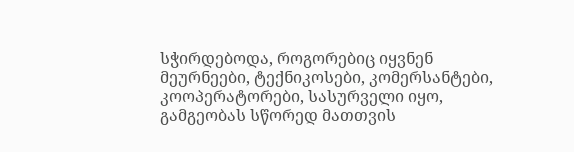სჭირდებოდა, როგორებიც იყვნენ მეურნეები, ტექნიკოსები, კომერსანტები, კოოპერატორები, სასურველი იყო, გამგეობას სწორედ მათთვის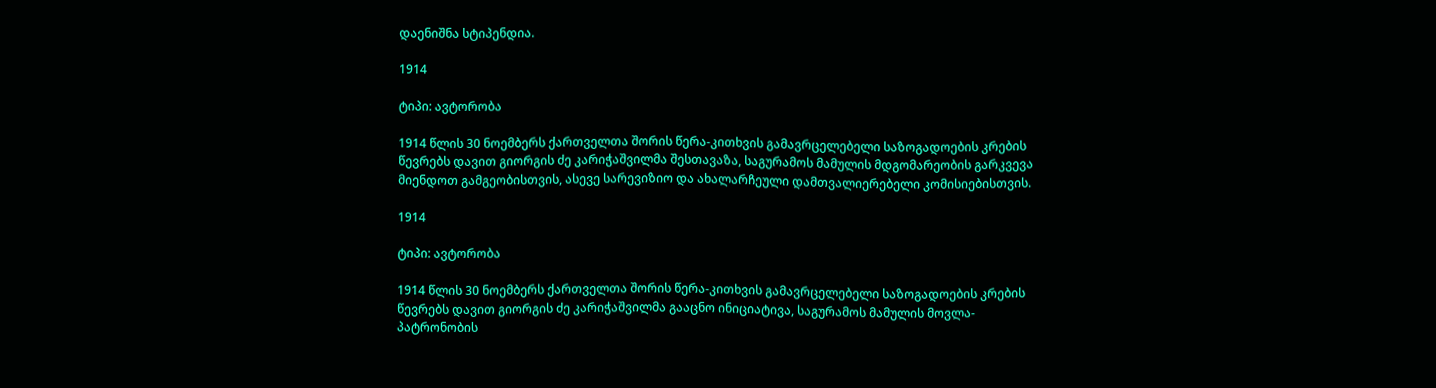დაენიშნა სტიპენდია.

1914

ტიპი: ავტორობა

1914 წლის 30 ნოემბერს ქართველთა შორის წერა-კითხვის გამავრცელებელი საზოგადოების კრების წევრებს დავით გიორგის ძე კარიჭაშვილმა შესთავაზა, საგურამოს მამულის მდგომარეობის გარკვევა მიენდოთ გამგეობისთვის, ასევე სარევიზიო და ახალარჩეული დამთვალიერებელი კომისიებისთვის.

1914

ტიპი: ავტორობა

1914 წლის 30 ნოემბერს ქართველთა შორის წერა-კითხვის გამავრცელებელი საზოგადოების კრების წევრებს დავით გიორგის ძე კარიჭაშვილმა გააცნო ინიციატივა, საგურამოს მამულის მოვლა-პატრონობის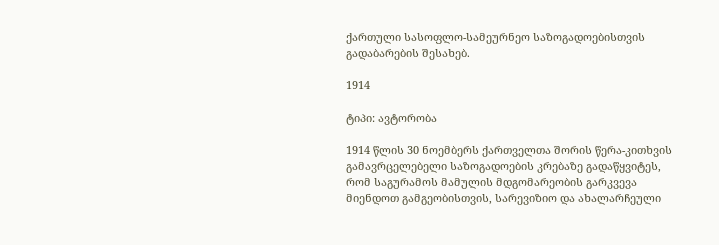ქართული სასოფლო-სამეურნეო საზოგადოებისთვის გადაბარების შესახებ.

1914

ტიპი: ავტორობა

1914 წლის 30 ნოემბერს ქართველთა შორის წერა-კითხვის გამავრცელებელი საზოგადოების კრებაზე გადაწყვიტეს, რომ საგურამოს მამულის მდგომარეობის გარკვევა მიენდოთ გამგეობისთვის, სარევიზიო და ახალარჩეული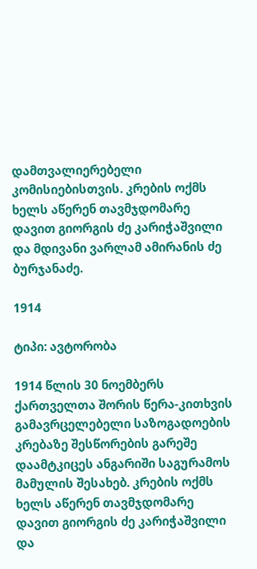დამთვალიერებელი კომისიებისთვის. კრების ოქმს ხელს აწერენ თავმჯდომარე დავით გიორგის ძე კარიჭაშვილი და მდივანი ვარლამ ამირანის ძე ბურჯანაძე.

1914

ტიპი: ავტორობა

1914 წლის 30 ნოემბერს ქართველთა შორის წერა-კითხვის გამავრცელებელი საზოგადოების კრებაზე შესწორების გარეშე დაამტკიცეს ანგარიში საგურამოს მამულის შესახებ. კრების ოქმს ხელს აწერენ თავმჯდომარე დავით გიორგის ძე კარიჭაშვილი და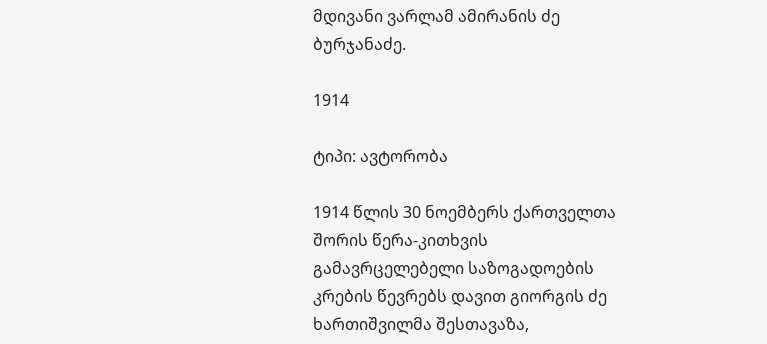მდივანი ვარლამ ამირანის ძე ბურჯანაძე.

1914

ტიპი: ავტორობა

1914 წლის 30 ნოემბერს ქართველთა შორის წერა-კითხვის გამავრცელებელი საზოგადოების კრების წევრებს დავით გიორგის ძე ხართიშვილმა შესთავაზა,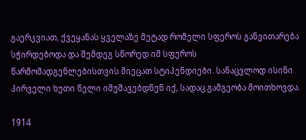გაერკვიათ, ქვეყანას ყველაზე მეტად რომელი სფეროს განვითარება სჭირდებოდა და შემდეგ სწორედ იმ სფეროს წარმომადგენლებისთვის მიეცათ სტიპენდიები. სანაცვლოდ ისინი პირველი ხუთი წელი იმუშავებდნენ იქ, სადაც გამგეობა მოითხოვდა.

1914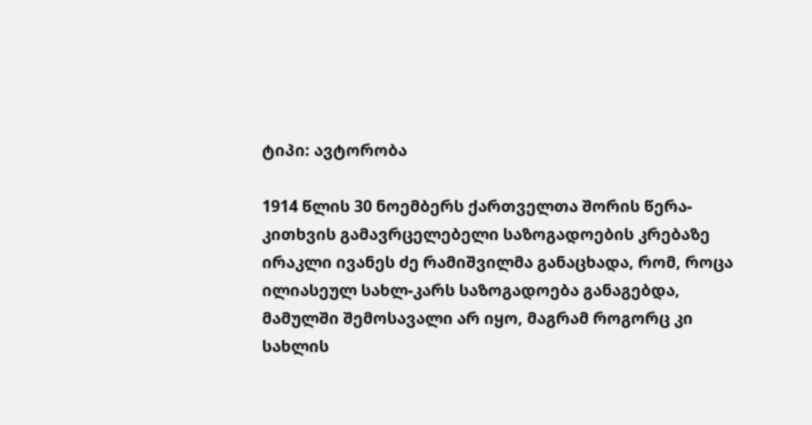ტიპი: ავტორობა

1914 წლის 30 ნოემბერს ქართველთა შორის წერა-კითხვის გამავრცელებელი საზოგადოების კრებაზე ირაკლი ივანეს ძე რამიშვილმა განაცხადა, რომ, როცა ილიასეულ სახლ-კარს საზოგადოება განაგებდა, მამულში შემოსავალი არ იყო, მაგრამ როგორც კი სახლის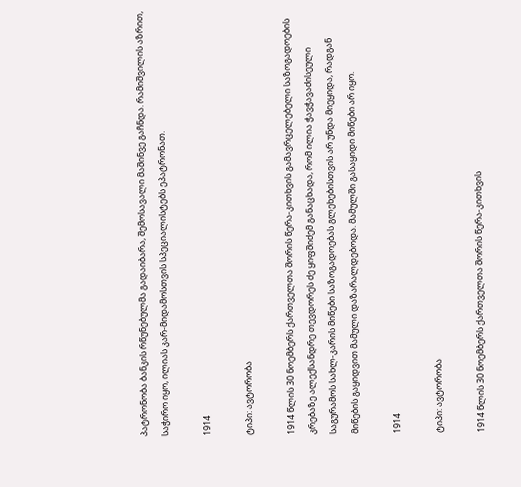პატრონობა ბანკის რწუნებულმა გადაიბარა, შემოსავალი მაშინვე გაჩნდა. რამიშვილის აზრით, საჭირო იყო, ილიას კარ-მიდამოსთვის სპეციალისტებს ეპატრონათ.

1914

ტიპი: ავტორობა

1914 წლის 30 ნოემბერს ქართველთა შორის წერა-კითხვის გამავრცელებელი საზოგადოების კრებაზე ალექსანდრე თევდორეს ძე ყიფშიძემ განაცხადა, რომ ილია ჭავჭავაძისეული საგურამოს სახლ-კარის მიწები საზოგადოებას გლეხებისთვის არ უნდა მიეყიდა, რადგან მიწების გაყიდვით მამული დაზარალდებოდა. მამულში გასაყიდი მიწები არ იყო.

1914

ტიპი: ავტორობა

1914 წლის 30 ნოემბერს ქართველთა შორის წერა-კითხვის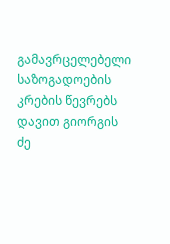გამავრცელებელი საზოგადოების კრების წევრებს დავით გიორგის ძე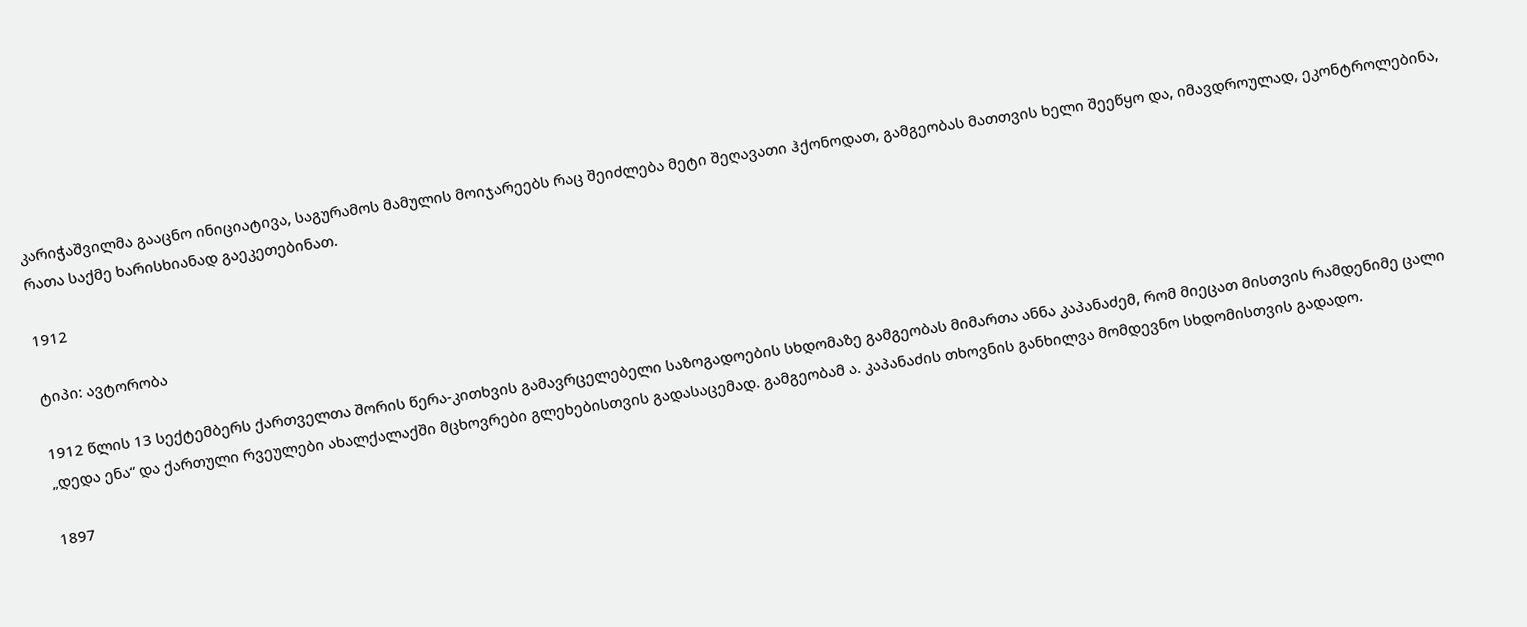კარიჭაშვილმა გააცნო ინიციატივა, საგურამოს მამულის მოიჯარეებს რაც შეიძლება მეტი შეღავათი ჰქონოდათ, გამგეობას მათთვის ხელი შეეწყო და, იმავდროულად, ეკონტროლებინა, რათა საქმე ხარისხიანად გაეკეთებინათ.

1912

ტიპი: ავტორობა

1912 წლის 13 სექტემბერს ქართველთა შორის წერა-კითხვის გამავრცელებელი საზოგადოების სხდომაზე გამგეობას მიმართა ანნა კაპანაძემ, რომ მიეცათ მისთვის რამდენიმე ცალი „დედა ენა“ და ქართული რვეულები ახალქალაქში მცხოვრები გლეხებისთვის გადასაცემად. გამგეობამ ა. კაპანაძის თხოვნის განხილვა მომდევნო სხდომისთვის გადადო.

1897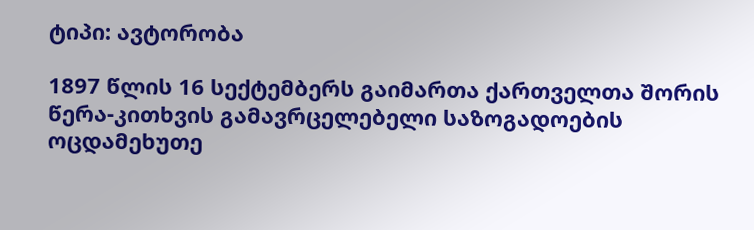ტიპი: ავტორობა

1897 წლის 16 სექტემბერს გაიმართა ქართველთა შორის წერა-კითხვის გამავრცელებელი საზოგადოების ოცდამეხუთე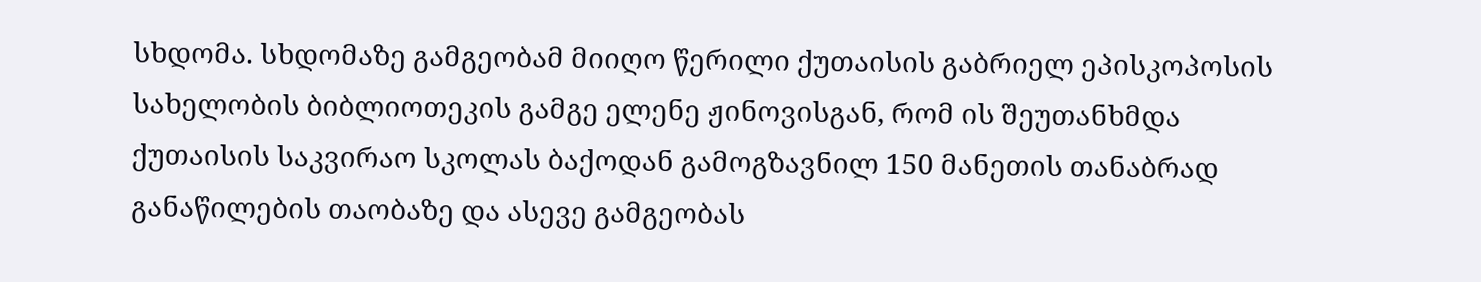სხდომა. სხდომაზე გამგეობამ მიიღო წერილი ქუთაისის გაბრიელ ეპისკოპოსის სახელობის ბიბლიოთეკის გამგე ელენე ჟინოვისგან, რომ ის შეუთანხმდა ქუთაისის საკვირაო სკოლას ბაქოდან გამოგზავნილ 150 მანეთის თანაბრად განაწილების თაობაზე და ასევე გამგეობას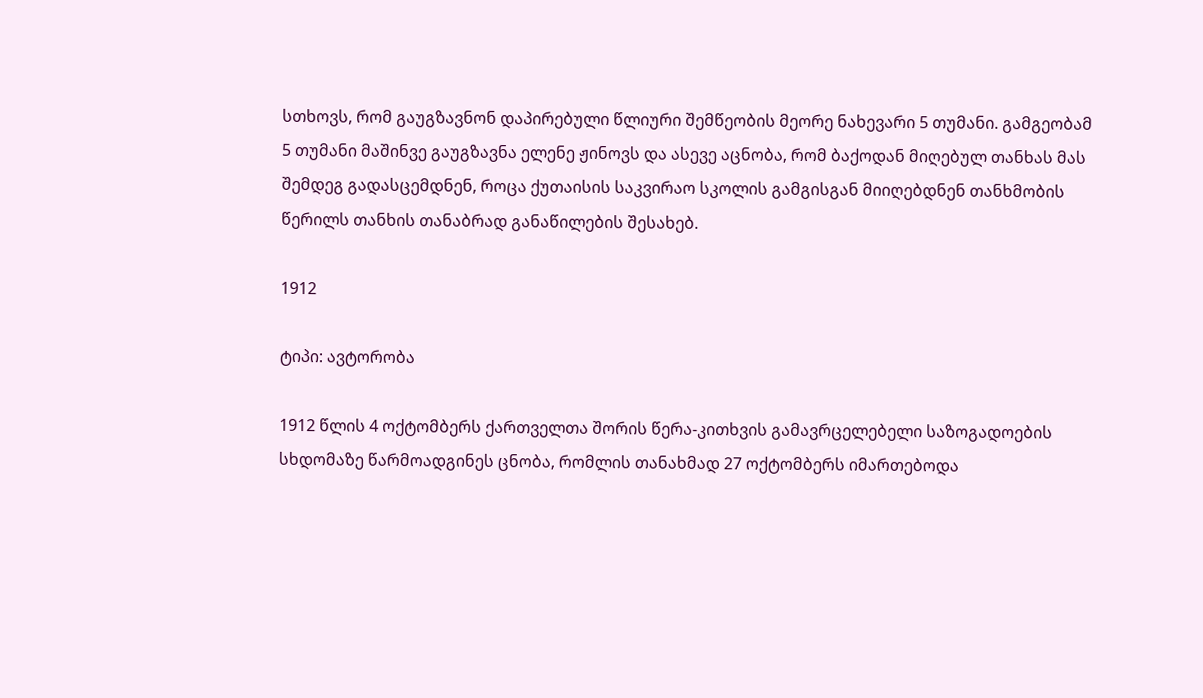სთხოვს, რომ გაუგზავნონ დაპირებული წლიური შემწეობის მეორე ნახევარი 5 თუმანი. გამგეობამ 5 თუმანი მაშინვე გაუგზავნა ელენე ჟინოვს და ასევე აცნობა, რომ ბაქოდან მიღებულ თანხას მას შემდეგ გადასცემდნენ, როცა ქუთაისის საკვირაო სკოლის გამგისგან მიიღებდნენ თანხმობის წერილს თანხის თანაბრად განაწილების შესახებ.

1912

ტიპი: ავტორობა

1912 წლის 4 ოქტომბერს ქართველთა შორის წერა-კითხვის გამავრცელებელი საზოგადოების სხდომაზე წარმოადგინეს ცნობა, რომლის თანახმად 27 ოქტომბერს იმართებოდა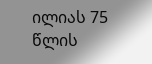ილიას 75 წლის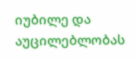იუბილე და აუცილებლობას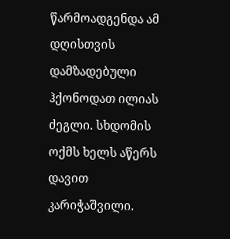წარმოადგენდა ამ დღისთვის დამზადებული ჰქონოდათ ილიას ძეგლი. სხდომის ოქმს ხელს აწერს დავით კარიჭაშვილი.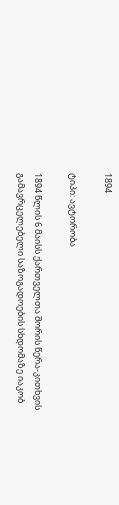1894

ტიპი: ავტორობა

1894 წლის 6 მაისს ქართველთა შორის წერა-კითხვის გამავრცელებელი საზოგადოების სხდომაზე იაკობ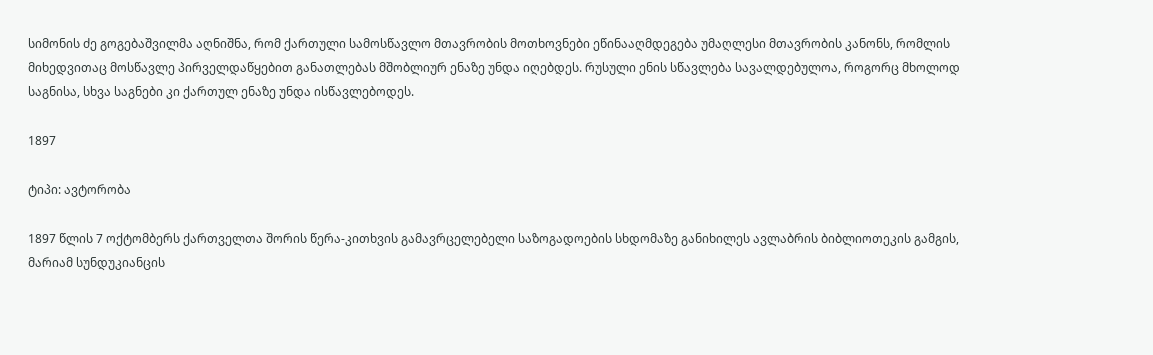სიმონის ძე გოგებაშვილმა აღნიშნა, რომ ქართული სამოსწავლო მთავრობის მოთხოვნები ეწინააღმდეგება უმაღლესი მთავრობის კანონს, რომლის მიხედვითაც მოსწავლე პირველდაწყებით განათლებას მშობლიურ ენაზე უნდა იღებდეს. რუსული ენის სწავლება სავალდებულოა, როგორც მხოლოდ საგნისა, სხვა საგნები კი ქართულ ენაზე უნდა ისწავლებოდეს.

1897

ტიპი: ავტორობა

1897 წლის 7 ოქტომბერს ქართველთა შორის წერა-კითხვის გამავრცელებელი საზოგადოების სხდომაზე განიხილეს ავლაბრის ბიბლიოთეკის გამგის, მარიამ სუნდუკიანცის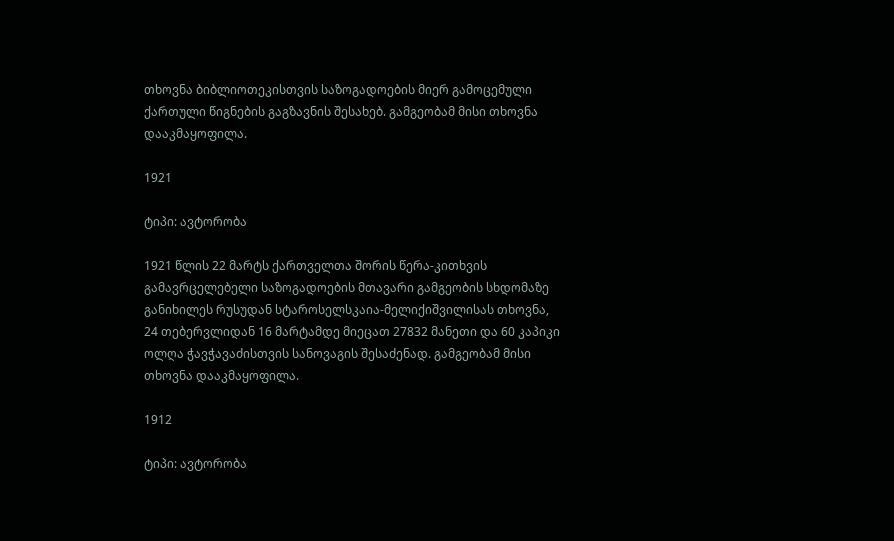თხოვნა ბიბლიოთეკისთვის საზოგადოების მიერ გამოცემული ქართული წიგნების გაგზავნის შესახებ. გამგეობამ მისი თხოვნა დააკმაყოფილა.

1921

ტიპი: ავტორობა

1921 წლის 22 მარტს ქართველთა შორის წერა-კითხვის გამავრცელებელი საზოგადოების მთავარი გამგეობის სხდომაზე განიხილეს რუსუდან სტაროსელსკაია-მელიქიშვილისას თხოვნა, 24 თებერვლიდან 16 მარტამდე მიეცათ 27832 მანეთი და 60 კაპიკი ოლღა ჭავჭავაძისთვის სანოვაგის შესაძენად. გამგეობამ მისი თხოვნა დააკმაყოფილა.

1912

ტიპი: ავტორობა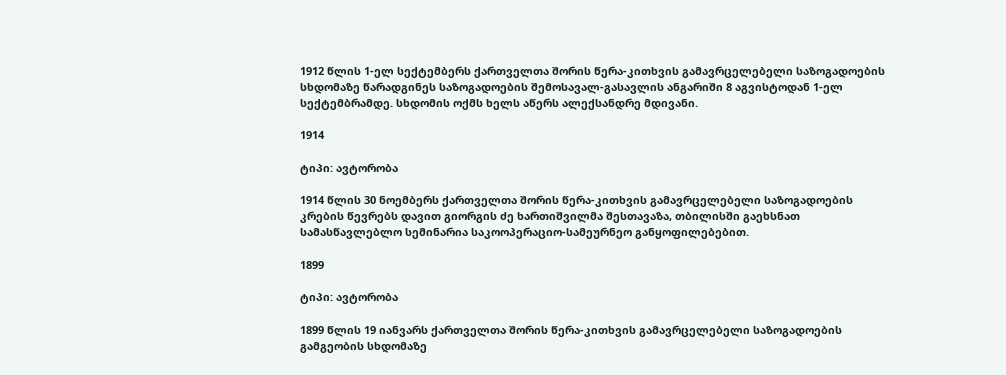1912 წლის 1-ელ სექტემბერს ქართველთა შორის წერა-კითხვის გამავრცელებელი საზოგადოების სხდომაზე წარადგინეს საზოგადოების შემოსავალ-გასავლის ანგარიში 8 აგვისტოდან 1-ელ სექტემბრამდე. სხდომის ოქმს ხელს აწერს ალექსანდრე მდივანი.

1914

ტიპი: ავტორობა

1914 წლის 30 ნოემბერს ქართველთა შორის წერა-კითხვის გამავრცელებელი საზოგადოების კრების წევრებს დავით გიორგის ძე ხართიშვილმა შესთავაზა, თბილისში გაეხსნათ სამასწავლებლო სემინარია საკოოპერაციო-სამეურნეო განყოფილებებით.

1899

ტიპი: ავტორობა

1899 წლის 19 იანვარს ქართველთა შორის წერა-კითხვის გამავრცელებელი საზოგადოების გამგეობის სხდომაზე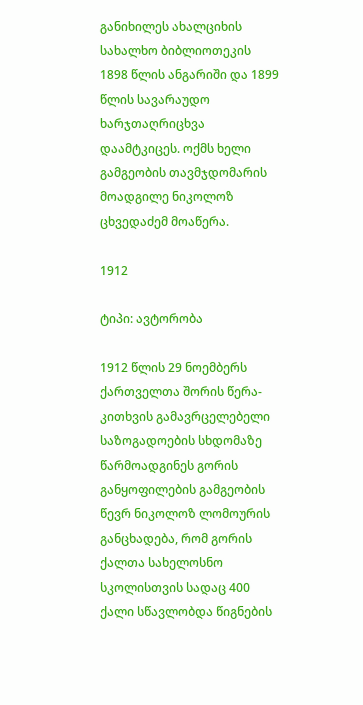განიხილეს ახალციხის სახალხო ბიბლიოთეკის 1898 წლის ანგარიში და 1899 წლის სავარაუდო ხარჯთაღრიცხვა დაამტკიცეს. ოქმს ხელი გამგეობის თავმჯდომარის მოადგილე ნიკოლოზ ცხვედაძემ მოაწერა.

1912

ტიპი: ავტორობა

1912 წლის 29 ნოემბერს ქართველთა შორის წერა-კითხვის გამავრცელებელი საზოგადოების სხდომაზე წარმოადგინეს გორის განყოფილების გამგეობის წევრ ნიკოლოზ ლომოურის განცხადება, რომ გორის ქალთა სახელოსნო სკოლისთვის სადაც 400 ქალი სწავლობდა წიგნების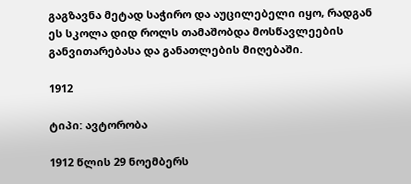გაგზავნა მეტად საჭირო და აუცილებელი იყო, რადგან ეს სკოლა დიდ როლს თამაშობდა მოსწავლეების განვითარებასა და განათლების მიღებაში.

1912

ტიპი: ავტორობა

1912 წლის 29 ნოემბერს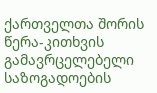ქართველთა შორის წერა-კითხვის გამავრცელებელი საზოგადოების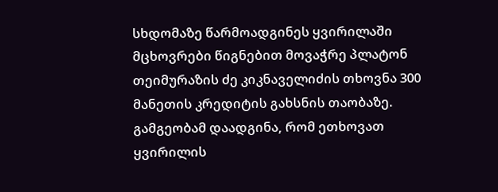სხდომაზე წარმოადგინეს ყვირილაში მცხოვრები წიგნებით მოვაჭრე პლატონ თეიმურაზის ძე კიკნაველიძის თხოვნა 300 მანეთის კრედიტის გახსნის თაობაზე. გამგეობამ დაადგინა, რომ ეთხოვათ ყვირილის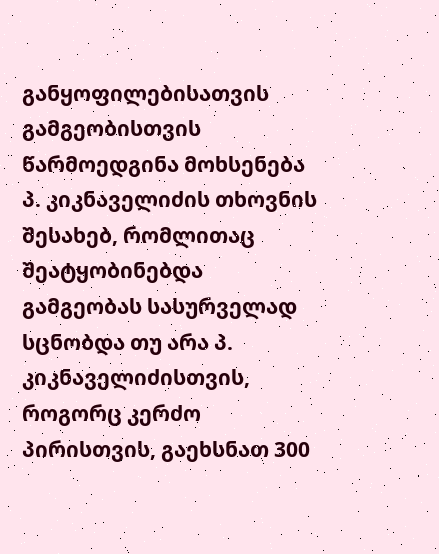განყოფილებისათვის გამგეობისთვის წარმოედგინა მოხსენება პ. კიკნაველიძის თხოვნის შესახებ, რომლითაც შეატყობინებდა გამგეობას სასურველად სცნობდა თუ არა პ. კიკნაველიძისთვის, როგორც კერძო პირისთვის, გაეხსნათ 300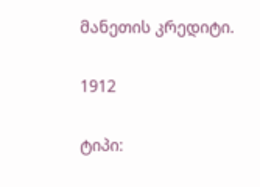მანეთის კრედიტი.

1912

ტიპი: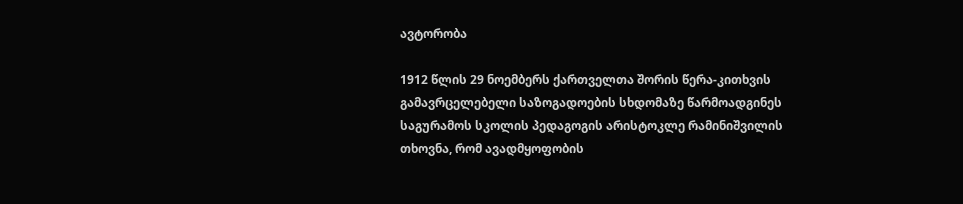ავტორობა

1912 წლის 29 ნოემბერს ქართველთა შორის წერა-კითხვის გამავრცელებელი საზოგადოების სხდომაზე წარმოადგინეს საგურამოს სკოლის პედაგოგის არისტოკლე რამინიშვილის თხოვნა, რომ ავადმყოფობის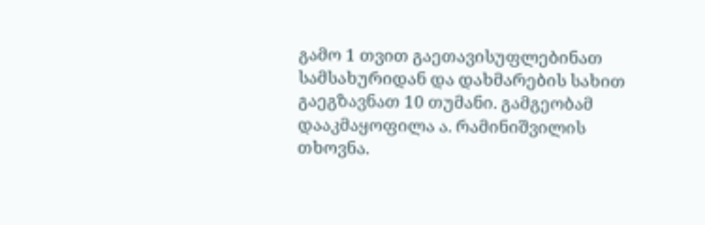გამო 1 თვით გაეთავისუფლებინათ სამსახურიდან და დახმარების სახით გაეგზავნათ 10 თუმანი. გამგეობამ დააკმაყოფილა ა. რამინიშვილის თხოვნა.